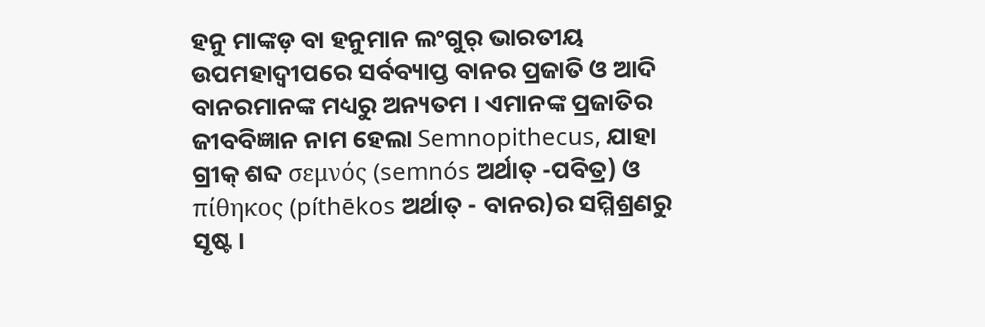ହନୁ ମାଙ୍କଡ଼ ବା ହନୁମାନ ଲଂଗୁର୍ ଭାରତୀୟ ଉପମହାଦ୍ୱୀପରେ ସର୍ବବ୍ୟାପ୍ତ ବାନର ପ୍ରଜାତି ଓ ଆଦି ବାନରମାନଙ୍କ ମଧ୍ୟରୁ ଅନ୍ୟତମ । ଏମାନଙ୍କ ପ୍ରଜାତିର ଜୀବବିଜ୍ଞାନ ନାମ ହେଲା Semnopithecus, ଯାହା ଗ୍ରୀକ୍ ଶବ୍ଦ σεμνός (semnós ଅର୍ଥାତ୍ -ପବିତ୍ର) ଓ πίθηκος (píthēkos ଅର୍ଥାତ୍ - ବାନର)ର ସମ୍ମିଶ୍ରଣରୁ ସୃଷ୍ଟ ।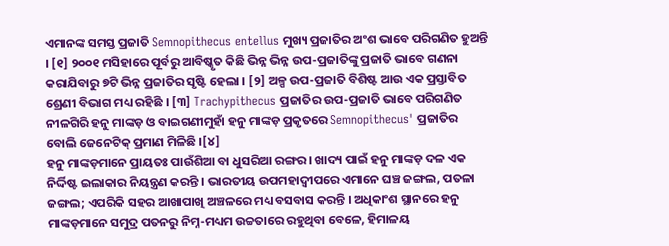ଏମାନଙ୍କ ସମସ୍ତ ପ୍ରଜାତି Semnopithecus entellus ମୁଖ୍ୟ ପ୍ରଜାତିର ଅଂଶ ଭାବେ ପରିଗଣିତ ହୁଅନ୍ତି । [୧] ୨୦୦୧ ମସିହାରେ ପୂର୍ବରୁ ଆବିଷ୍କୃତ କିଛି ଭିନ୍ନ ଭିନ୍ନ ଉପ-ପ୍ରଜାତିଙ୍କୁ ପ୍ରଜାତି ଭାବେ ଗଣନା କରାଯିବାରୁ ୭ଟି ଭିନ୍ନ ପ୍ରଜାତିର ସୃଷ୍ଟି ହେଲା । [୨] ଅଳ୍ପ ଉପ-ପ୍ରଜାତି ବିଶିଷ୍ଟ ଆଉ ଏକ ପ୍ରସ୍ତାବିତ ଶ୍ରେଣୀ ବିଭାଗ ମଧ୍ୟ ରହିଛି । [୩] Trachypithecus ପ୍ରଜାତିର ଉପ-ପ୍ରଜାତି ଭାବେ ପରିଗଣିତ ନୀଳଗିରି ହନୁ ମାଙ୍କଡ଼ ଓ ବାଇଗଣୀମୁହାଁ ହନୁ ମାଙ୍କଡ଼ ପ୍ରକୃତରେ Semnopithecus' ପ୍ରଜାତିର ବୋଲି ଜେନେଟିକ୍ ପ୍ରମାଣ ମିଳିଛି ।[୪]
ହନୁ ମାଙ୍କଡ଼ମାନେ ପ୍ରାୟତଃ ପାଉଁଶିଆ ବା ଧୁସରିଆ ରଙ୍ଗର । ଖାଦ୍ୟ ପାଇଁ ହନୁ ମାଙ୍କଡ଼ ଦଳ ଏକ ନିର୍ଦ୍ଦିଷ୍ଟ ଇଲାକାର ନିୟନ୍ତ୍ରଣ କରନ୍ତି । ଭାରତୀୟ ଉପମହାଦ୍ୱୀପରେ ଏମାନେ ଘଞ୍ଚ ଜଙ୍ଗଲ, ପତଳା ଜଙ୍ଗଲ; ଏପରିକି ସହର ଆଖାପାଖି ଅଞ୍ଚଳରେ ମଧ୍ୟ ବସବାସ କରନ୍ତି । ଅଧିକାଂଶ ସ୍ଥାନରେ ହନୁ ମାଙ୍କଡ଼ମାନେ ସମୁଦ୍ର ପତନରୁ ନିମ୍ନ-ମଧ୍ୟମ ଉଚ୍ଚତାରେ ରହୁଥିବା ବେଳେ, ହିମାଳୟ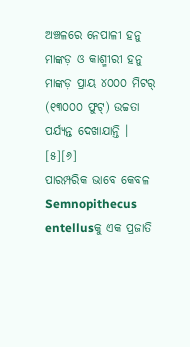ଅଞ୍ଚଳରେ ନେପାଳୀ ହନୁ ମାଙ୍କଡ଼ ଓ କାଶ୍ମୀରୀ ହନୁ ମାଙ୍କଡ଼ ପ୍ରାୟ ୪୦୦୦ ମିଟର୍ (୧୩୦୦୦ ଫୁଟ୍) ଉଚ୍ଚତା ପର୍ଯ୍ୟନ୍ତ ଦେଖାଯାନ୍ତି । [୫][୬]
ପାରମ୍ପରିକ ଭାବେ କେବଳ Semnopithecus entellusକୁ ଏକ ପ୍ରଜାତି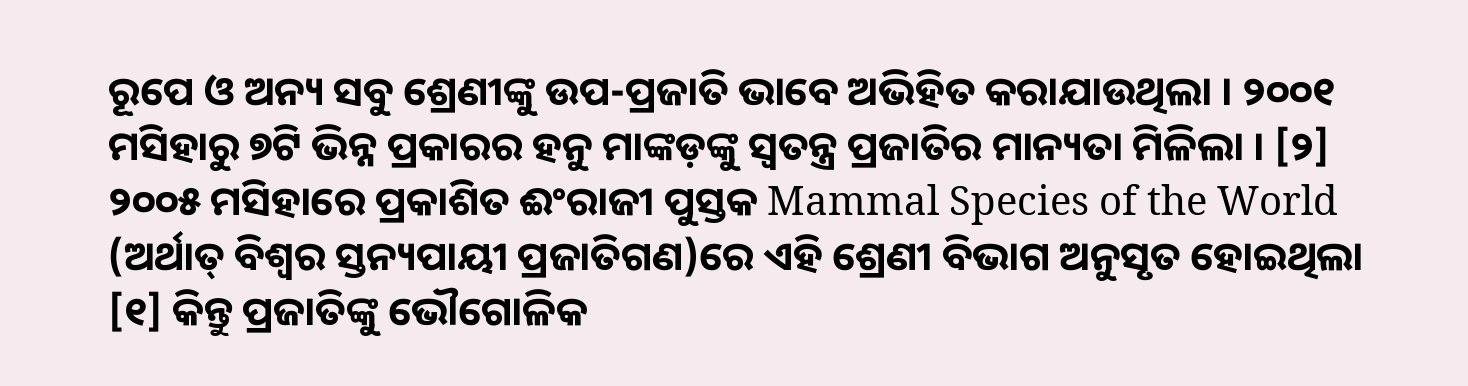ରୂପେ ଓ ଅନ୍ୟ ସବୁ ଶ୍ରେଣୀଙ୍କୁ ଉପ-ପ୍ରଜାତି ଭାବେ ଅଭିହିତ କରାଯାଉଥିଲା । ୨୦୦୧ ମସିହାରୁ ୭ଟି ଭିନ୍ନ ପ୍ରକାରର ହନୁ ମାଙ୍କଡ଼ଙ୍କୁ ସ୍ୱତନ୍ତ୍ର ପ୍ରଜାତିର ମାନ୍ୟତା ମିଳିଲା । [୨] ୨୦୦୫ ମସିହାରେ ପ୍ରକାଶିତ ଈଂରାଜୀ ପୁସ୍ତକ Mammal Species of the World (ଅର୍ଥାତ୍ ବିଶ୍ୱର ସ୍ତନ୍ୟପାୟୀ ପ୍ରଜାତିଗଣ)ରେ ଏହି ଶ୍ରେଣୀ ବିଭାଗ ଅନୁସୃତ ହୋଇଥିଲା [୧] କିନ୍ତୁ ପ୍ରଜାତିଙ୍କୁ ଭୌଗୋଳିକ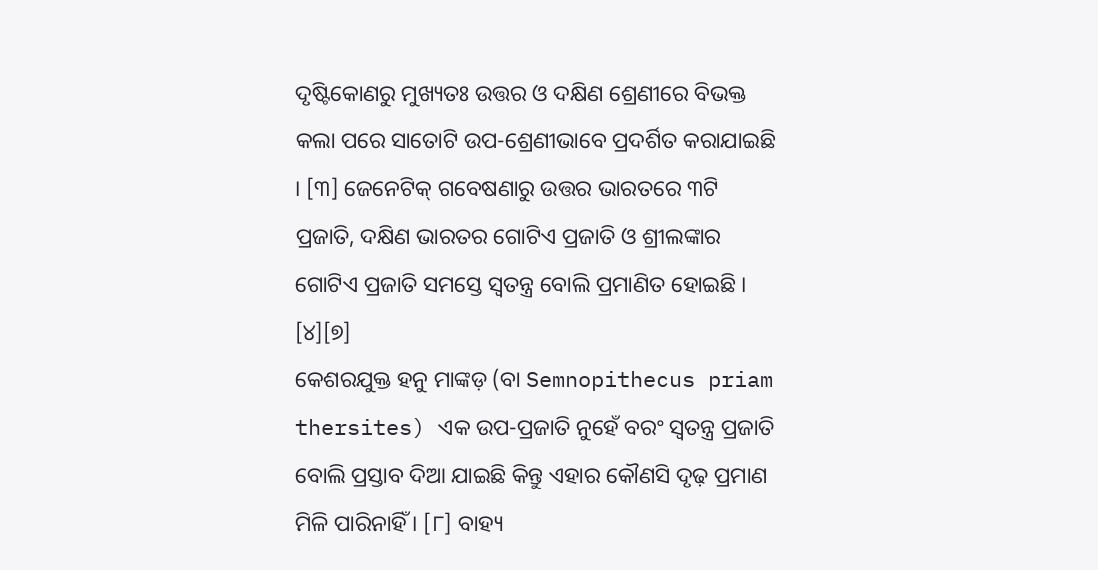ଦୃଷ୍ଟିକୋଣରୁ ମୁଖ୍ୟତଃ ଉତ୍ତର ଓ ଦକ୍ଷିଣ ଶ୍ରେଣୀରେ ବିଭକ୍ତ କଲା ପରେ ସାତୋଟି ଉପ-ଶ୍ରେଣୀଭାବେ ପ୍ରଦର୍ଶିତ କରାଯାଇଛି । [୩] ଜେନେଟିକ୍ ଗବେଷଣାରୁ ଉତ୍ତର ଭାରତରେ ୩ଟି ପ୍ରଜାତି, ଦକ୍ଷିଣ ଭାରତର ଗୋଟିଏ ପ୍ରଜାତି ଓ ଶ୍ରୀଲଙ୍କାର ଗୋଟିଏ ପ୍ରଜାତି ସମସ୍ତେ ସ୍ୱତନ୍ତ୍ର ବୋଲି ପ୍ରମାଣିତ ହୋଇଛି । [୪][୭]
କେଶରଯୁକ୍ତ ହନୁ ମାଙ୍କଡ଼ (ବା Semnopithecus priam thersites) ଏକ ଉପ-ପ୍ରଜାତି ନୁହେଁ ବରଂ ସ୍ୱତନ୍ତ୍ର ପ୍ରଜାତି ବୋଲି ପ୍ରସ୍ତାବ ଦିଆ ଯାଇଛି କିନ୍ତୁ ଏହାର କୌଣସି ଦୃଢ଼ ପ୍ରମାଣ ମିଳି ପାରିନାହିଁ । [୮] ବାହ୍ୟ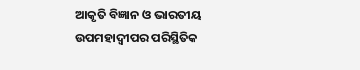ଆକୃତି ବିଜ୍ଞାନ ଓ ଭାରତୀୟ ଉପମହାଦ୍ୱୀପର ପରିସ୍ଥିତିକ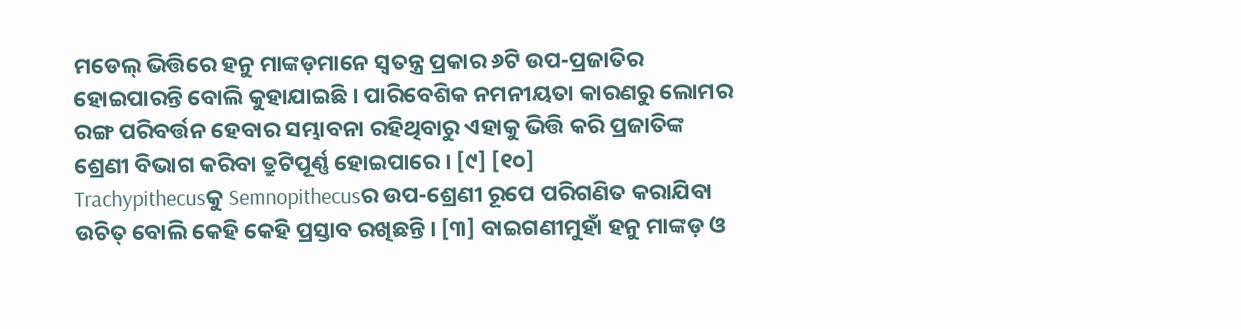ମଡେଲ୍ ଭିତ୍ତିରେ ହନୁ ମାଙ୍କଡ଼ମାନେ ସ୍ୱତନ୍ତ୍ର ପ୍ରକାର ୬ଟି ଉପ-ପ୍ରଜାତିର ହୋଇପାରନ୍ତି ବୋଲି କୁହାଯାଇଛି । ପାରିବେଶିକ ନମନୀୟତା କାରଣରୁ ଲୋମର ରଙ୍ଗ ପରିବର୍ତ୍ତନ ହେବାର ସମ୍ଭାବନା ରହିଥିବାରୁ ଏହାକୁ ଭିତ୍ତି କରି ପ୍ରଜାତିଙ୍କ ଶ୍ରେଣୀ ବିଭାଗ କରିବା ତ୍ରୁଟିପୂର୍ଣ୍ଣ ହୋଇପାରେ । [୯] [୧୦]
Trachypithecusକୁ Semnopithecusର ଉପ-ଶ୍ରେଣୀ ରୂପେ ପରିଗଣିତ କରାଯିବା ଉଚିତ୍ ବୋଲି କେହି କେହି ପ୍ରସ୍ତାବ ରଖିଛନ୍ତି । [୩] ବାଇଗଣୀମୁହାଁ ହନୁ ମାଙ୍କଡ଼ ଓ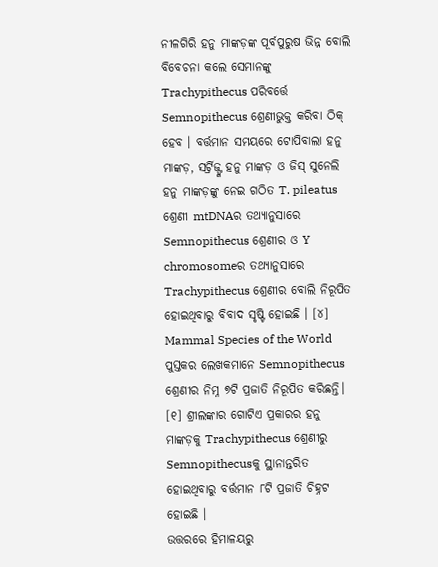ନୀଳଗିରି ହନୁ ମାଙ୍କଡ଼ଙ୍କ ପୂର୍ବପୁରୁଷ ଭିନ୍ନ ବୋଲି ବିବେଚନା କଲେ ସେମାନଙ୍କୁ Trachypithecus ପରିବର୍ତ୍ତେ Semnopithecus ଶ୍ରେଣୀଭୁକ୍ତ କରିବା ଠିକ୍ ହେବ । ବର୍ତ୍ତମାନ ସମୟରେ ଟୋପିବାଲା ହନୁ ମାଙ୍କଡ଼, ସର୍ଟ୍ରିଜ୍ଙ୍କ ହନୁ ମାଙ୍କଡ଼ ଓ ଜିସ୍ ସୁନେଲି ହନୁ ମାଙ୍କଡ଼ଙ୍କୁ ନେଇ ଗଠିତ T. pileatus ଶ୍ରେଣୀ mtDNAର ତଥ୍ୟାନୁସାରେ Semnopithecus ଶ୍ରେଣୀର ଓ Y chromosomeର ତଥ୍ୟାନୁସାରେ Trachypithecus ଶ୍ରେଣୀର ବୋଲି ନିରୂପିତ ହୋଇଥିବାରୁ ବିବାଦ ସୃଷ୍ଟି ହୋଇଛି । [୪]
Mammal Species of the World ପୁସ୍ତକର ଲେଖକମାନେ Semnopithecus ଶ୍ରେଣୀର ନିମ୍ନ ୭ଟି ପ୍ରଜାତି ନିରୂପିତ କରିଛନ୍ତି। [୧] ଶ୍ରୀଲଙ୍କାର ଗୋଟିଏ ପ୍ରକାରର ହନୁ ମାଙ୍କଡ଼କୁ Trachypithecus ଶ୍ରେଣୀରୁ Semnopithecusକୁ ସ୍ଥାନାନ୍ତରିତ ହୋଇଥିବାରୁ ବର୍ତ୍ତମାନ ୮ଟି ପ୍ରଜାତି ଚିହ୍ନଟ ହୋଇଛି ।
ଉତ୍ତରରେ ହିମାଳୟରୁ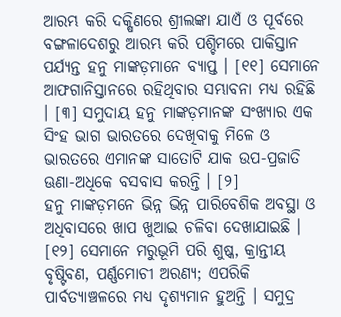ଆରମ୍ଭ କରି ଦକ୍ଷିଣରେ ଶ୍ରୀଲଙ୍କା ଯାଏଁ ଓ ପୂର୍ବରେ ବଙ୍ଗଳାଦେଶରୁ ଆରମ୍ଭ କରି ପଶ୍ଚିମରେ ପାକିସ୍ତାନ ପର୍ଯ୍ୟନ୍ତ ହନୁ ମାଙ୍କଡ଼ମାନେ ବ୍ୟାପ୍ତ । [୧୧] ସେମାନେ ଆଫଗାନିସ୍ତାନରେ ରହିଥିବାର ସମ୍ଭାବନା ମଧ୍ୟ ରହିଛି । [୩] ସମୁଦାୟ ହନୁ ମାଙ୍କଡ଼ମାନଙ୍କ ସଂଖ୍ୟାର ଏକ ସିଂହ ଭାଗ ଭାରତରେ ଦେଖିବାକୁ ମିଳେ ଓ ଭାରତରେ ଏମାନଙ୍କ ସାତୋଟି ଯାକ ଉପ-ପ୍ରଜାତି ଊଣା-ଅଧିକେ ବସବାସ କରନ୍ତି । [୨]
ହନୁ ମାଙ୍କଡ଼ମନେ ଭିନ୍ନ ଭିନ୍ନ ପାରିବେଶିକ ଅବସ୍ଥା ଓ ଅଧିବାସରେ ଖାପ ଖୁଆଇ ଚଳିବା ଦେଖାଯାଇଛି । [୧୨] ସେମାନେ ମରୁଭୂମି ପରି ଶୁଷ୍କ, କ୍ରାନ୍ତୀୟ ବୃଷ୍ଟିବଣ, ପର୍ଣ୍ଣମୋଚୀ ଅରଣ୍ୟ; ଏପରିକି ପାର୍ବତ୍ୟାଞ୍ଚଳରେ ମଧ୍ୟ ଦୃଶ୍ୟମାନ ହୁଅନ୍ତି । ସମୁଦ୍ର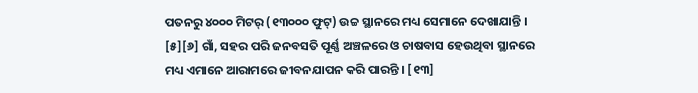ପତନରୁ ୪୦୦୦ ମିଟର୍ (୧୩୦୦୦ ଫୁଟ୍) ଉଚ୍ଚ ସ୍ଥାନରେ ମଧ୍ୟ ସେମାନେ ଦେଖାଯାନ୍ତି । [୫][୬] ଗାଁ, ସହର ପରି ଜନବସତି ପୂର୍ଣ୍ଣ ଅଞ୍ଚଳରେ ଓ ଚାଷବାସ ହେଉଥିବା ସ୍ଥାନରେ ମଧ୍ୟ ଏମାନେ ଆରାମରେ ଜୀବନଯାପନ କରି ପାରନ୍ତି । [୧୩]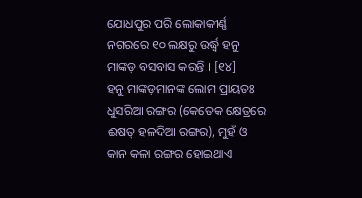ଯୋଧପୁର ପରି ଲୋକାକୀର୍ଣ୍ଣ ନଗରରେ ୧୦ ଲକ୍ଷରୁ ଉର୍ଦ୍ଧ୍ୱ ହନୁ ମାଙ୍କଡ଼ ବସବାସ କରନ୍ତି । [୧୪]
ହନୁ ମାଙ୍କଡ଼ମାନଙ୍କ ଲୋମ ପ୍ରାୟତଃ ଧୁସରିଆ ରଙ୍ଗର (କେତେକ କ୍ଷେତ୍ରରେ ଈଷତ୍ ହଳଦିଆ ରଙ୍ଗର), ମୁହଁ ଓ କାନ କଳା ରଙ୍ଗର ହୋଇଥାଏ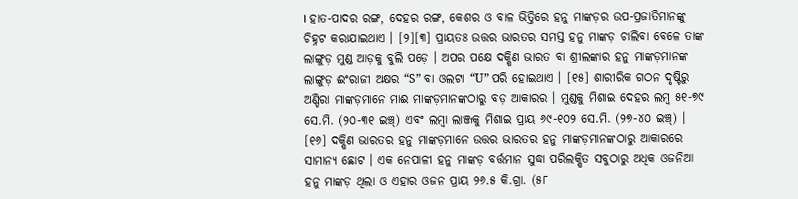। ହାତ-ପାଦର ରଙ୍ଗ, ଦେହର ରଙ୍ଗ, କେଶର ଓ ବାଳ ଭିତ୍ତିରେ ହନୁ ମାଙ୍କଡ଼ର ଉପ-ପ୍ରଜାତିମାନଙ୍କୁ ଚିହ୍ନଟ କରାଯାଇଥାଏ । [୨][୩] ପ୍ରାୟତଃ ଉତ୍ତର ଭାରତର ସମସ୍ତ ହନୁ ମାଙ୍କଡ଼ ଚାଲିବା ବେଳେ ତାଙ୍କ ଲାଙ୍ଗୁଡ଼ ମୁଣ୍ଡ ଆଡ଼କୁ ବୁଲି ପଡ଼େ । ଅପର ପକ୍ଷେ ଦକ୍ଷିଣ ଭାରତ ବା ଶ୍ରୀଲଙ୍କାର ହନୁ ମାଙ୍କଡ଼ମାନଙ୍କ ଲାଙ୍ଗୁଡ଼ ଈଂରାଜୀ ଅକ୍ଷର “S” ବା ଓଲଟା “U” ପରି ହୋଇଥାଏ । [୧୫] ଶାରୀରିକ ଗଠନ ଦୃଷ୍ଟିରୁ ଅଣ୍ଡିରା ମାଙ୍କଡ଼ମାନେ ମାଈ ମାଙ୍କଡ଼ମାନଙ୍କଠାରୁ ବଡ଼ ଆକାରର । ମୁଣ୍ଡକୁ ମିଶାଇ ଦେହର ଲମ୍ବ ୫୧-୭୯ ସେ.ମି. (୨୦-୩୧ ଇଞ୍ଚ୍) ଏବଂ ଲମ୍ବା ଲାଞ୍ଜକୁ ମିଶାଇ ପ୍ରାୟ ୬୯-୧୦୨ ସେ.ମି. (୨୭-୪୦ ଇଞ୍ଚ୍) । [୧୬] ଦକ୍ଷିଣ ଭାରତର ହନୁ ମାଙ୍କଡ଼ମାନେ ଉତ୍ତର ଭାରତର ହନୁ ମାଙ୍କଡ଼ମାନଙ୍କଠାରୁ ଆକାରରେ ସାମାନ୍ୟ ଛୋଟ । ଏକ ନେପାଳୀ ହନୁ ମାଙ୍କଡ଼ ବର୍ତ୍ତମାନ ସୁଦ୍ଧା ପରିଲକ୍ଷିତ ସବୁଠାରୁ ଅଧିକ ଓଜନିଆ ହନୁ ମାଙ୍କଡ଼ ଥିଲା ଓ ଏହାର ଓଜନ ପ୍ରାୟ ୨୬.୫ କି.ଗ୍ରା. (୫୮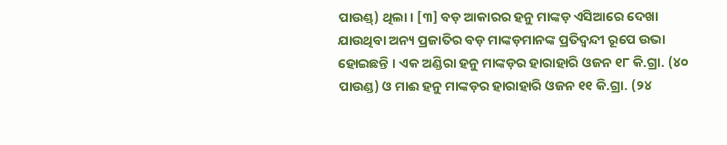ପାଉଣ୍ଡ୍) ଥିଲା । [୩] ବଡ଼ ଆକାରର ହନୁ ମାଙ୍କଡ଼ ଏସିଆରେ ଦେଖା ଯାଉଥିବା ଅନ୍ୟ ପ୍ରଜାତିର ବଡ଼ ମାଙ୍କଡ଼ମାନଙ୍କ ପ୍ରତିଦ୍ୱନ୍ଦୀ ରୂପେ ଉଭା ହୋଇଛନ୍ତି । ଏକ ଅଣ୍ଡିରା ହନୁ ମାଙ୍କଡ଼ର ହାରାହାରି ଓଜନ ୧୮ କି.ଗ୍ରା. (୪୦ ପାଉଣ୍ଡ) ଓ ମାଈ ହନୁ ମାଙ୍କଡ଼ର ହାରାହାରି ଓଜନ ୧୧ କି.ଗ୍ରା. (୨୪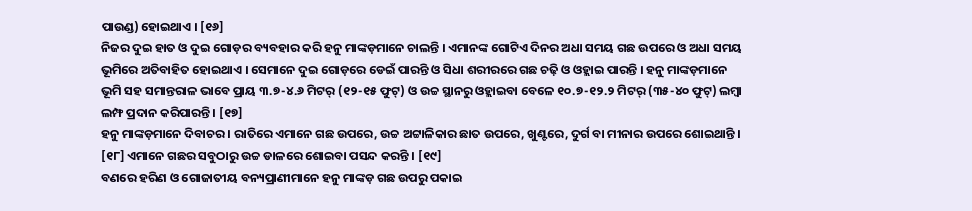ପାଉଣ୍ଡ) ହୋଇଥାଏ । [୧୬]
ନିଜର ଦୁଇ ହାତ ଓ ଦୁଇ ଗୋଡ଼ର ବ୍ୟବହାର କରି ହନୁ ମାଙ୍କଡ଼ମାନେ ଚାଲନ୍ତି । ଏମାନଙ୍କ ଗୋଟିଏ ଦିନର ଅଧା ସମୟ ଗଛ ଉପରେ ଓ ଅଧା ସମୟ ଭୂମିରେ ଅତିବାହିତ ହୋଇଥାଏ । ସେମାନେ ଦୁଇ ଗୋଡ଼ରେ ଡେଇଁ ପାରନ୍ତି ଓ ସିଧା ଶରୀରରେ ଗଛ ଚଢ଼ି ଓ ଓହ୍ଲାଇ ପାରନ୍ତି । ହନୁ ମାଙ୍କଡ଼ମାନେ ଭୂମି ସହ ସମାନ୍ତରାଳ ଭାବେ ପ୍ରାୟ ୩.୭-୪.୬ ମିଟର୍ (୧୨-୧୫ ଫୁଟ୍) ଓ ଉଚ୍ଚ ସ୍ଥାନରୁ ଓହ୍ଲାଇବା ବେଳେ ୧୦.୭-୧୨.୨ ମିଟର୍ (୩୫-୪୦ ଫୁଟ୍) ଲମ୍ବା ଲମ୍ଫ ପ୍ରଦାନ କରିପାରନ୍ତି । [୧୭]
ହନୁ ମାଙ୍କଡ଼ମାନେ ଦିବାଚର । ରାତିରେ ଏମାନେ ଗଛ ଉପରେ, ଉଚ୍ଚ ଅଟ୍ଟାଳିକାର ଛାତ ଉପରେ, ଖୁଣ୍ଟରେ, ଦୁର୍ଗ ବା ମୀନାର ଉପରେ ଶୋଇଥାନ୍ତି । [୧୮] ଏମାନେ ଗଛର ସବୁଠାରୁ ଉଚ୍ଚ ଡାଳରେ ଶୋଇବା ପସନ୍ଦ କରନ୍ତି । [୧୯]
ବଣରେ ହରିଣ ଓ ଗୋଜାତୀୟ ବନ୍ୟପ୍ରାଣୀମାନେ ହନୁ ମାଙ୍କଡ଼ ଗଛ ଉପରୁ ପକାଇ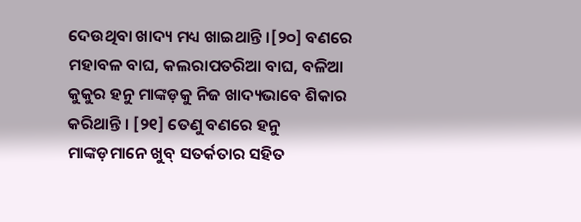ଦେଉଥିବା ଖାଦ୍ୟ ମଧ୍ୟ ଖାଇଥାନ୍ତି ।[୨୦] ବଣରେ ମହାବଳ ବାଘ, କଲରାପତରିଆ ବାଘ, ବଳିଆ କୁକୁର ହନୁ ମାଙ୍କଡ଼କୁ ନିଜ ଖାଦ୍ୟଭାବେ ଶିକାର କରିଥାନ୍ତି । [୨୧] ତେଣୁ ବଣରେ ହନୁ ମାଙ୍କଡ଼ମାନେ ଖୁବ୍ ସତର୍କତାର ସହିତ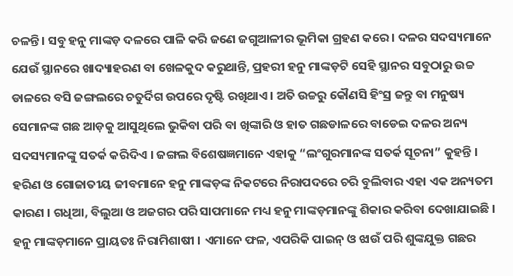ଚଳନ୍ତି । ସବୁ ହନୁ ମାଙ୍କଡ଼ ଦଳରେ ପାଳି କରି ଜଣେ ଜଗୁଆଳୀର ଭୂମିକା ଗ୍ରହଣ କରେ । ଦଳର ସଦସ୍ୟମାନେ ଯେଉଁ ସ୍ଥାନରେ ଖାଦ୍ୟାହରଣ ବା ଖେଳକୁଦ କରୁଥାନ୍ତି, ପ୍ରହରୀ ହନୁ ମାଙ୍କଡ଼ଟି ସେହି ସ୍ଥାନର ସବୁଠାରୁ ଉଚ୍ଚ ଡାଳରେ ବସି ଜଙ୍ଗଲରେ ଚତୁର୍ଦିଗ ଉପରେ ଦୃଷ୍ଟି ରଖିଥାଏ । ଅତି ଉଚ୍ଚରୁ କୌଣସି ହିଂସ୍ର ଜନ୍ତୁ ବା ମନୁଷ୍ୟ ସେମାନଙ୍କ ଗଛ ଆଡ଼କୁ ଆସୁଥିଲେ ଭୁକିବା ପରି ବା ଖିଙ୍କାରି ଓ ହାତ ଗଛଡାଳରେ ବାଡେଇ ଦଳର ଅନ୍ୟ ସଦସ୍ୟମାନଙ୍କୁ ସତର୍କ କରିଦିଏ । ଜଙ୍ଗଲ ବିଶେଷଜ୍ଞମାନେ ଏହାକୁ “ଲଂଗୁରମାନଙ୍କ ସତର୍କ ସୂଚନା” କୁହନ୍ତି । ହରିଣ ଓ ଗୋଜାତୀୟ ଜୀବମାନେ ହନୁ ମାଙ୍କଡ଼ଙ୍କ ନିକଟରେ ନିରାପଦରେ ଚରି ବୁଲିବାର ଏହା ଏକ ଅନ୍ୟତମ କାରଣ । ଗଧିଆ, ବିଲୁଆ ଓ ଅଜଗର ପରି ସାପମାନେ ମଧ୍ୟ ହନୁ ମାଙ୍କଡ଼ମାନଙ୍କୁ ଶିକାର କରିବା ଦେଖାଯାଇଛି ।
ହନୁ ମାଙ୍କଡ଼ମାନେ ପ୍ରାୟତଃ ନିରାମିଶାଷୀ । ଏମାନେ ଫଳ, ଏପରିକି ପାଇନ୍ ଓ ଝାଉଁ ପରି ଶୁଙ୍କଯୁକ୍ତ ଗଛର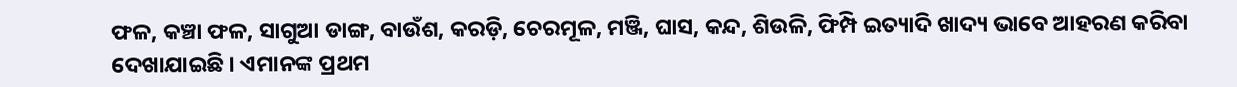ଫଳ, କଞ୍ଚା ଫଳ, ସାଗୁଆ ଡାଙ୍ଗ, ବାଉଁଶ, କରଡ଼ି, ଚେରମୂଳ, ମଞ୍ଜି, ଘାସ, କନ୍ଦ, ଶିଉଳି, ଫିମ୍ପି ଇତ୍ୟାଦି ଖାଦ୍ୟ ଭାବେ ଆହରଣ କରିବା ଦେଖାଯାଇଛି । ଏମାନଙ୍କ ପ୍ରଥମ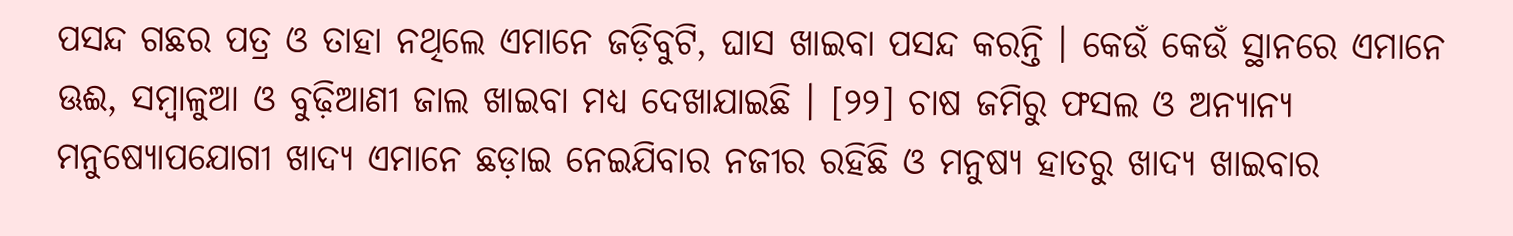ପସନ୍ଦ ଗଛର ପତ୍ର ଓ ତାହା ନଥିଲେ ଏମାନେ ଜଡ଼ିବୁଟି, ଘାସ ଖାଇବା ପସନ୍ଦ କରନ୍ତି । କେଉଁ କେଉଁ ସ୍ଥାନରେ ଏମାନେ ଊଈ, ସମ୍ବାଳୁଆ ଓ ବୁଢ଼ିଆଣୀ ଜାଲ ଖାଇବା ମଧ୍ୟ ଦେଖାଯାଇଛି । [୨୨] ଚାଷ ଜମିରୁ ଫସଲ ଓ ଅନ୍ୟାନ୍ୟ ମନୁଷ୍ୟୋପଯୋଗୀ ଖାଦ୍ୟ ଏମାନେ ଛଡ଼ାଇ ନେଇଯିବାର ନଜୀର ରହିଛି ଓ ମନୁଷ୍ୟ ହାତରୁ ଖାଦ୍ୟ ଖାଇବାର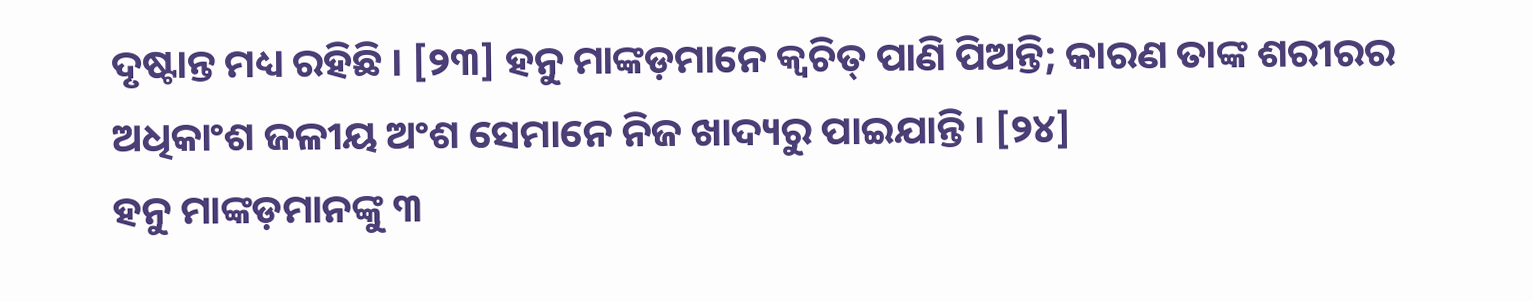ଦୃଷ୍ଟାନ୍ତ ମଧ୍ୟ ରହିଛି । [୨୩] ହନୁ ମାଙ୍କଡ଼ମାନେ କ୍ୱଚିତ୍ ପାଣି ପିଅନ୍ତି; କାରଣ ତାଙ୍କ ଶରୀରର ଅଧିକାଂଶ ଜଳୀୟ ଅଂଶ ସେମାନେ ନିଜ ଖାଦ୍ୟରୁ ପାଇଯାନ୍ତି । [୨୪]
ହନୁ ମାଙ୍କଡ଼ମାନଙ୍କୁ ୩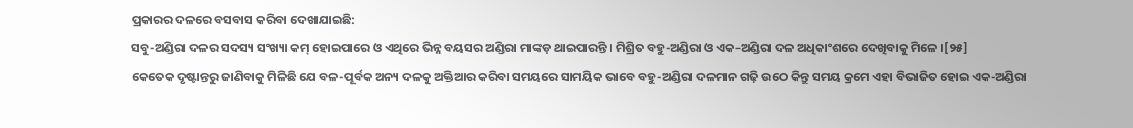ପ୍ରକାରର ଦଳରେ ବସବାସ କରିବା ଦେଖାଯାଇଛି:
ସବୁ-ଅଣ୍ଡିରା ଦଳର ସଦସ୍ୟ ସଂଖ୍ୟା କମ୍ ହୋଇପାରେ ଓ ଏଥିରେ ଭିନ୍ନ ବୟସର ଅଣ୍ଡିରା ମାଙ୍କଡ଼ ଥାଇପାରନ୍ତି । ମିଶ୍ରିତ ବହୁ-ଅଣ୍ଡିରା ଓ ଏକ–ଅଣ୍ଡିରା ଦଳ ଅଧିକାଂଶରେ ଦେଖିବାକୁ ମିଳେ ।[୨୫]
କେତେକ ଦୃଷ୍ଟାନ୍ତରୁ ଜାଣିବାକୁ ମିଳିଛି ଯେ ବଳ-ପୂର୍ବକ ଅନ୍ୟ ଦଳକୁ ଅକ୍ତିଆର କରିବା ସମୟରେ ସାମୟିକ ଭାବେ ବହୁ-ଅଣ୍ଡିରା ଦଳମାନ ଗଢ଼ି ଉଠେ କିନ୍ତୁ ସମୟ କ୍ରମେ ଏହା ବିଭାଜିତ ହୋଇ ଏକ-ଅଣ୍ଡିରା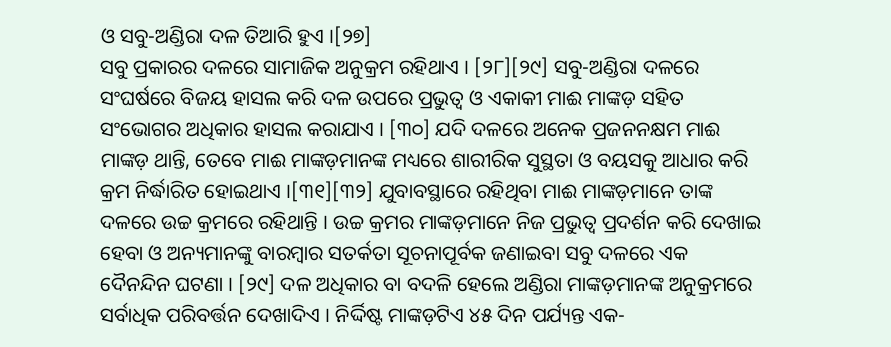ଓ ସବୁ-ଅଣ୍ଡିରା ଦଳ ତିଆରି ହୁଏ ।[୨୭]
ସବୁ ପ୍ରକାରର ଦଳରେ ସାମାଜିକ ଅନୁକ୍ରମ ରହିଥାଏ । [୨୮][୨୯] ସବୁ-ଅଣ୍ଡିରା ଦଳରେ ସଂଘର୍ଷରେ ବିଜୟ ହାସଲ କରି ଦଳ ଉପରେ ପ୍ରଭୁତ୍ୱ ଓ ଏକାକୀ ମାଈ ମାଙ୍କଡ଼ ସହିତ ସଂଭୋଗର ଅଧିକାର ହାସଲ କରାଯାଏ । [୩୦] ଯଦି ଦଳରେ ଅନେକ ପ୍ରଜନନକ୍ଷମ ମାଈ ମାଙ୍କଡ଼ ଥାନ୍ତି, ତେବେ ମାଈ ମାଙ୍କଡ଼ମାନଙ୍କ ମଧ୍ୟରେ ଶାରୀରିକ ସୁସ୍ଥତା ଓ ବୟସକୁ ଆଧାର କରି କ୍ରମ ନିର୍ଦ୍ଧାରିତ ହୋଇଥାଏ ।[୩୧][୩୨] ଯୁବାବସ୍ଥାରେ ରହିଥିବା ମାଈ ମାଙ୍କଡ଼ମାନେ ତାଙ୍କ ଦଳରେ ଉଚ୍ଚ କ୍ରମରେ ରହିଥାନ୍ତି । ଉଚ୍ଚ କ୍ରମର ମାଙ୍କଡ଼ମାନେ ନିଜ ପ୍ରଭୁତ୍ୱ ପ୍ରଦର୍ଶନ କରି ଦେଖାଇ ହେବା ଓ ଅନ୍ୟମାନଙ୍କୁ ବାରମ୍ବାର ସତର୍କତା ସୂଚନାପୂର୍ବକ ଜଣାଇବା ସବୁ ଦଳରେ ଏକ ଦୈନନ୍ଦିନ ଘଟଣା । [୨୯] ଦଳ ଅଧିକାର ବା ବଦଳି ହେଲେ ଅଣ୍ଡିରା ମାଙ୍କଡ଼ମାନଙ୍କ ଅନୁକ୍ରମରେ ସର୍ବାଧିକ ପରିବର୍ତ୍ତନ ଦେଖାଦିଏ । ନିର୍ଦ୍ଦିଷ୍ଟ ମାଙ୍କଡ଼ଟିଏ ୪୫ ଦିନ ପର୍ଯ୍ୟନ୍ତ ଏକ-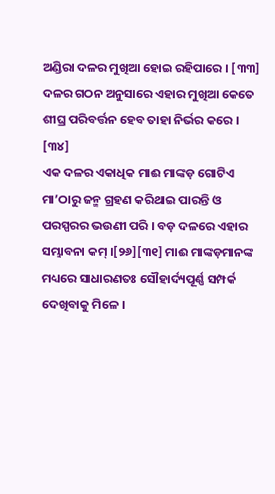ଅଣ୍ଡିରା ଦଳର ମୁଖିଆ ହୋଇ ରହିପାରେ । [୩୩] ଦଳର ଗଠନ ଅନୁସାରେ ଏହାର ମୁଖିଆ କେତେ ଶୀଘ୍ର ପରିବର୍ତ୍ତନ ହେବ ତାହା ନିର୍ଭର କରେ । [୩୪]
ଏକ ଦଳର ଏକାଧିକ ମାଈ ମାଙ୍କଡ଼ ଗୋଟିଏ ମା’ଠାରୁ ଜନ୍ମ ଗ୍ରହଣ କରିଥାଇ ପାରନ୍ତି ଓ ପରସ୍ପରର ଭଉଣୀ ପରି । ବଡ଼ ଦଳରେ ଏହାର ସମ୍ଭାବନା କମ୍ ।[୨୬][୩୧] ମାଈ ମାଙ୍କଡ଼ମାନଙ୍କ ମଧ୍ୟରେ ସାଧାରଣତଃ ସୌହାର୍ଦ୍ୟପୂର୍ଣ୍ଣ ସମ୍ପର୍କ ଦେଖିବାକୁ ମିଳେ ।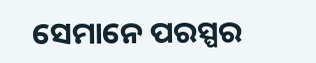ସେମାନେ ପରସ୍ପର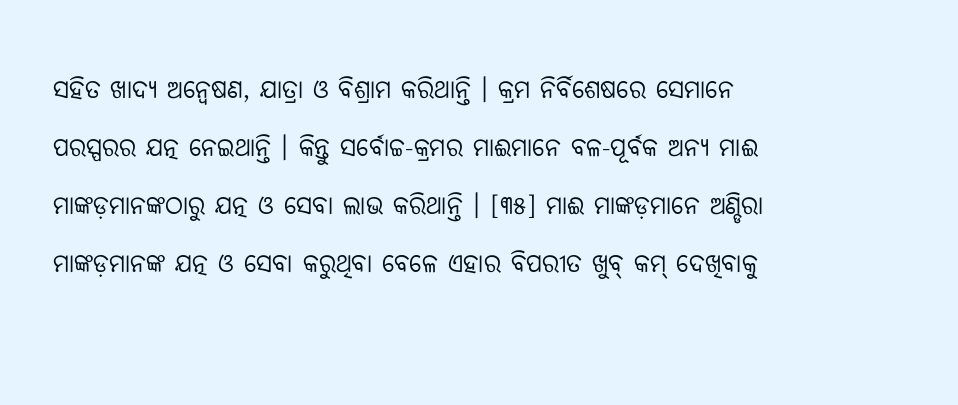ସହିତ ଖାଦ୍ୟ ଅନ୍ୱେଷଣ, ଯାତ୍ରା ଓ ବିଶ୍ରାମ କରିଥାନ୍ତି । କ୍ରମ ନିର୍ବିଶେଷରେ ସେମାନେ ପରସ୍ପରର ଯତ୍ନ ନେଇଥାନ୍ତି । କିନ୍ତୁ ସର୍ବୋଚ୍ଚ-କ୍ରମର ମାଈମାନେ ବଳ-ପୂର୍ବକ ଅନ୍ୟ ମାଈ ମାଙ୍କଡ଼ମାନଙ୍କଠାରୁ ଯତ୍ନ ଓ ସେବା ଲାଭ କରିଥାନ୍ତି । [୩୫] ମାଈ ମାଙ୍କଡ଼ମାନେ ଅଣ୍ଡିରା ମାଙ୍କଡ଼ମାନଙ୍କ ଯତ୍ନ ଓ ସେବା କରୁଥିବା ବେଳେ ଏହାର ବିପରୀତ ଖୁବ୍ କମ୍ ଦେଖିବାକୁ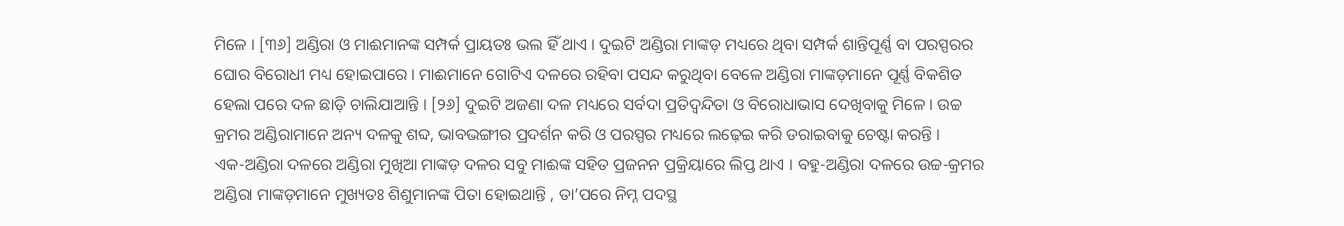ମିଳେ । [୩୬] ଅଣ୍ଡିରା ଓ ମାଈମାନଙ୍କ ସମ୍ପର୍କ ପ୍ରାୟତଃ ଭଲ ହିଁ ଥାଏ । ଦୁଇଟି ଅଣ୍ଡିରା ମାଙ୍କଡ଼ ମଧ୍ୟରେ ଥିବା ସମ୍ପର୍କ ଶାନ୍ତିପୂର୍ଣ୍ଣ ବା ପରସ୍ପରର ଘୋର ବିରୋଧୀ ମଧ୍ୟ ହୋଇପାରେ । ମାଈମାନେ ଗୋଟିଏ ଦଳରେ ରହିବା ପସନ୍ଦ କରୁଥିବା ବେଳେ ଅଣ୍ଡିରା ମାଙ୍କଡ଼ମାନେ ପୂର୍ଣ୍ଣ ବିକଶିତ ହେଲା ପରେ ଦଳ ଛାଡ଼ି ଚାଲିଯାଆନ୍ତି । [୨୬] ଦୁଇଟି ଅଜଣା ଦଳ ମଧ୍ୟରେ ସର୍ବଦା ପ୍ରତିଦ୍ୱନ୍ଦିତା ଓ ବିରୋଧାଭାସ ଦେଖିବାକୁ ମିଳେ । ଉଚ୍ଚ କ୍ରମର ଅଣ୍ଡିରାମାନେ ଅନ୍ୟ ଦଳକୁ ଶବ୍ଦ, ଭାବଭଙ୍ଗୀର ପ୍ରଦର୍ଶନ କରି ଓ ପରସ୍ପର ମଧ୍ୟରେ ଲଢ଼େଇ କରି ଡରାଇବାକୁ ଚେଷ୍ଟା କରନ୍ତି ।
ଏକ-ଅଣ୍ଡିରା ଦଳରେ ଅଣ୍ଡିରା ମୁଖିଆ ମାଙ୍କଡ଼ ଦଳର ସବୁ ମାଈଙ୍କ ସହିତ ପ୍ରଜନନ ପ୍ରକ୍ରିୟାରେ ଲିପ୍ତ ଥାଏ । ବହୁ-ଅଣ୍ଡିରା ଦଳରେ ଉଚ୍ଚ-କ୍ରମର ଅଣ୍ଡିରା ମାଙ୍କଡ଼ମାନେ ମୁଖ୍ୟତଃ ଶିଶୁମାନଙ୍କ ପିତା ହୋଇଥାନ୍ତି , ତା’ପରେ ନିମ୍ନ ପଦସ୍ଥ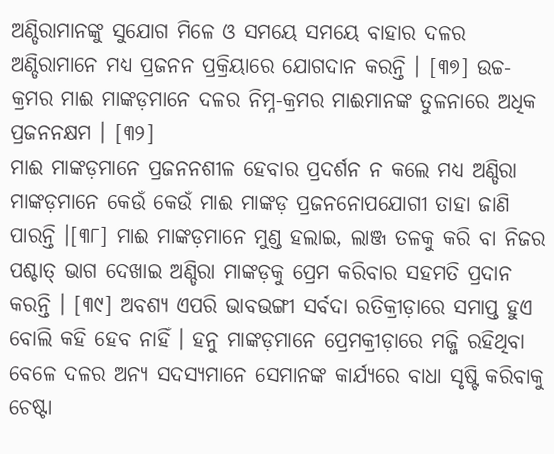ଅଣ୍ଡିରାମାନଙ୍କୁ ସୁଯୋଗ ମିଳେ ଓ ସମୟେ ସମୟେ ବାହାର ଦଳର ଅଣ୍ଡିରାମାନେ ମଧ୍ୟ ପ୍ରଜନନ ପ୍ରକ୍ରିୟାରେ ଯୋଗଦାନ କରନ୍ତି । [୩୭] ଉଚ୍ଚ-କ୍ରମର ମାଈ ମାଙ୍କଡ଼ମାନେ ଦଳର ନିମ୍ନ-କ୍ରମର ମାଈମାନଙ୍କ ତୁଳନାରେ ଅଧିକ ପ୍ରଜନନକ୍ଷମ । [୩୨]
ମାଈ ମାଙ୍କଡ଼ମାନେ ପ୍ରଜନନଶୀଳ ହେବାର ପ୍ରଦର୍ଶନ ନ କଲେ ମଧ୍ୟ ଅଣ୍ଡିରା ମାଙ୍କଡ଼ମାନେ କେଉଁ କେଉଁ ମାଈ ମାଙ୍କଡ଼ ପ୍ରଜନନୋପଯୋଗୀ ତାହା ଜାଣି ପାରନ୍ତି ।[୩୮] ମାଈ ମାଙ୍କଡ଼ମାନେ ମୁଣ୍ଡ ହଲାଇ, ଲାଞ୍ଜ ତଳକୁ କରି ବା ନିଜର ପଶ୍ଚାତ୍ ଭାଗ ଦେଖାଇ ଅଣ୍ଡିରା ମାଙ୍କଡ଼କୁ ପ୍ରେମ କରିବାର ସହମତି ପ୍ରଦାନ କରନ୍ତି । [୩୯] ଅବଶ୍ୟ ଏପରି ଭାବଭଙ୍ଗୀ ସର୍ବଦା ରତିକ୍ରୀଡ଼ାରେ ସମାପ୍ତ ହୁଏ ବୋଲି କହି ହେବ ନାହିଁ । ହନୁ ମାଙ୍କଡ଼ମାନେ ପ୍ରେମକ୍ରୀଡ଼ାରେ ମଜ୍ଜି ରହିଥିବା ବେଳେ ଦଳର ଅନ୍ୟ ସଦସ୍ୟମାନେ ସେମାନଙ୍କ କାର୍ଯ୍ୟରେ ବାଧା ସୃଷ୍ଟି କରିବାକୁ ଚେଷ୍ଟା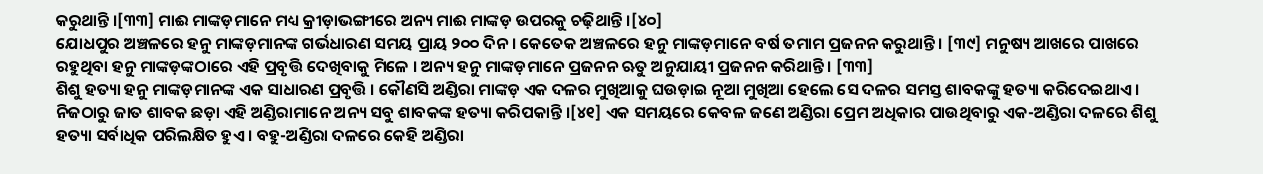କରୁଥାନ୍ତି ।[୩୩] ମାଈ ମାଙ୍କଡ଼ମାନେ ମଧ୍ୟ କ୍ରୀଡ଼ାଭଙ୍ଗୀରେ ଅନ୍ୟ ମାଈ ମାଙ୍କଡ଼ ଉପରକୁ ଚଢ଼ିଥାନ୍ତି ।[୪୦]
ଯୋଧପୁର ଅଞ୍ଚଳରେ ହନୁ ମାଙ୍କଡ଼ମାନଙ୍କ ଗର୍ଭଧାରଣ ସମୟ ପ୍ରାୟ ୨୦୦ ଦିନ । କେତେକ ଅଞ୍ଚଳରେ ହନୁ ମାଙ୍କଡ଼ମାନେ ବର୍ଷ ତମାମ ପ୍ରଜନନ କରୁଥାନ୍ତି । [୩୯] ମନୁଷ୍ୟ ଆଖରେ ପାଖରେ ରହୁଥିବା ହନୁ ମାଙ୍କଡ଼ଙ୍କଠାରେ ଏହି ପ୍ରବୃତ୍ତି ଦେଖିବାକୁ ମିଳେ । ଅନ୍ୟ ହନୁ ମାଙ୍କଡ଼ମାନେ ପ୍ରଜନନ ଋତୁ ଅନୁଯାୟୀ ପ୍ରଜନନ କରିଥାନ୍ତି । [୩୩]
ଶିଶୁ ହତ୍ୟା ହନୁ ମାଙ୍କଡ଼ମାନଙ୍କ ଏକ ସାଧାରଣ ପ୍ରବୃତ୍ତି । କୌଣସି ଅଣ୍ଡିରା ମାଙ୍କଡ଼ ଏକ ଦଳର ମୁଖିଆକୁ ଘଉଡ଼ାଇ ନୂଆ ମୁଖିଆ ହେଲେ ସେ ଦଳର ସମସ୍ତ ଶାବକଙ୍କୁ ହତ୍ୟା କରିଦେଇଥାଏ । ନିଜଠାରୁ ଜାତ ଶାବକ ଛଡ଼ା ଏହି ଅଣ୍ଡିରାମାନେ ଅନ୍ୟ ସବୁ ଶାବକଙ୍କ ହତ୍ୟା କରିପକାନ୍ତି ।[୪୧] ଏକ ସମୟରେ କେବଳ ଜଣେ ଅଣ୍ଡିରା ପ୍ରେମ ଅଧିକାର ପାଉଥିବାରୁ ଏକ-ଅଣ୍ଡିରା ଦଳରେ ଶିଶୁ ହତ୍ୟା ସର୍ବାଧିକ ପରିଲକ୍ଷିତ ହୁଏ । ବହୁ-ଅଣ୍ଡିରା ଦଳରେ କେହି ଅଣ୍ଡିରା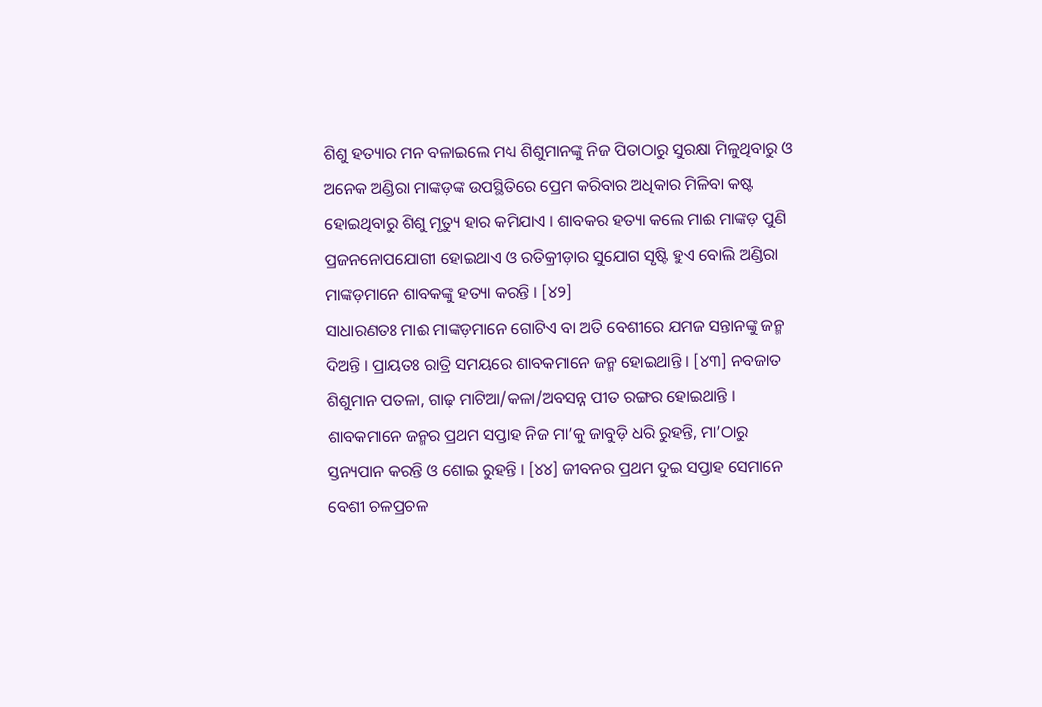ଶିଶୁ ହତ୍ୟାର ମନ ବଳାଇଲେ ମଧ୍ୟ ଶିଶୁମାନଙ୍କୁ ନିଜ ପିତାଠାରୁ ସୁରକ୍ଷା ମିଳୁଥିବାରୁ ଓ ଅନେକ ଅଣ୍ଡିରା ମାଙ୍କଡ଼ଙ୍କ ଉପସ୍ଥିତିରେ ପ୍ରେମ କରିବାର ଅଧିକାର ମିଳିବା କଷ୍ଟ ହୋଇଥିବାରୁ ଶିଶୁ ମୃତ୍ୟୁ ହାର କମିଯାଏ । ଶାବକର ହତ୍ୟା କଲେ ମାଈ ମାଙ୍କଡ଼ ପୁଣି ପ୍ରଜନନୋପଯୋଗୀ ହୋଇଥାଏ ଓ ରତିକ୍ରୀଡ଼ାର ସୁଯୋଗ ସୃଷ୍ଟି ହୁଏ ବୋଲି ଅଣ୍ଡିରା ମାଙ୍କଡ଼ମାନେ ଶାବକଙ୍କୁ ହତ୍ୟା କରନ୍ତି । [୪୨]
ସାଧାରଣତଃ ମାଈ ମାଙ୍କଡ଼ମାନେ ଗୋଟିଏ ବା ଅତି ବେଶୀରେ ଯମଜ ସନ୍ତାନଙ୍କୁ ଜନ୍ମ ଦିଅନ୍ତି । ପ୍ରାୟତଃ ରାତ୍ରି ସମୟରେ ଶାବକମାନେ ଜନ୍ମ ହୋଇଥାନ୍ତି । [୪୩] ନବଜାତ ଶିଶୁମାନ ପତଳା, ଗାଢ଼ ମାଟିଆ/କଳା/ଅବସନ୍ନ ପୀତ ରଙ୍ଗର ହୋଇଥାନ୍ତି । ଶାବକମାନେ ଜନ୍ମର ପ୍ରଥମ ସପ୍ତାହ ନିଜ ମା’କୁ ଜାବୁଡ଼ି ଧରି ରୁହନ୍ତି, ମା’ଠାରୁ ସ୍ତନ୍ୟପାନ କରନ୍ତି ଓ ଶୋଇ ରୁହନ୍ତି । [୪୪] ଜୀବନର ପ୍ରଥମ ଦୁଇ ସପ୍ତାହ ସେମାନେ ବେଶୀ ଚଳପ୍ରଚଳ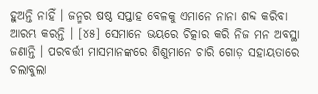ହୁଅନ୍ତି ନାହିଁ । ଜନ୍ମର ଷଷ୍ଠ ସପ୍ତାହ ବେଳକୁ ଏମାନେ ନାନା ଶବ୍ଦ କରିବା ଆରମ୍ଭ କରନ୍ତି । [୪୫] ସେମାନେ ଭୟରେ ଚିତ୍କାର କରି ନିଜ ମନ ଅବସ୍ଥା ଜଣାନ୍ତି । ପରବର୍ତ୍ତୀ ମାସମାନଙ୍କରେ ଶିଶୁମାନେ ଚାରି ଗୋଡ଼ ସହାୟତାରେ ଚଲାବୁଲା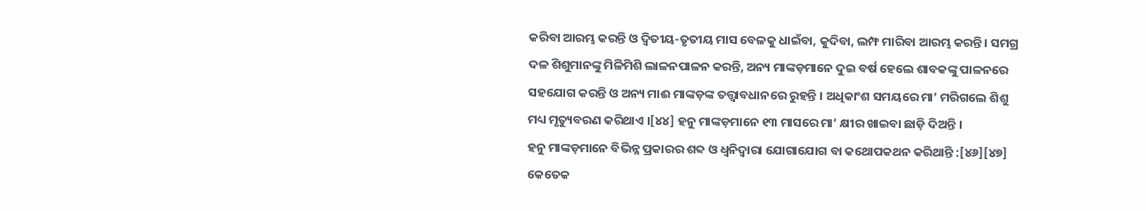କରିବା ଆରମ୍ଭ କରନ୍ତି ଓ ଦ୍ୱିତୀୟ-ତୃତୀୟ ମାସ ବେଳକୁ ଧାଇଁବା, କୁଦିବା, ଲମ୍ଫ ମାରିବା ଆରମ୍ଭ କରନ୍ତି । ସମଗ୍ର ଦଳ ଶିଶୁମାନଙ୍କୁ ମିଳିମିଶି ଲାଳନପାଳନ କରନ୍ତି, ଅନ୍ୟ ମାଙ୍କଡ଼ମାନେ ଦୁଇ ବର୍ଷ ହେଲେ ଶାବକଙ୍କୁ ପାଳନରେ ସହଯୋଗ କରନ୍ତି ଓ ଅନ୍ୟ ମାଈ ମାଙ୍କଡ଼ଙ୍କ ତତ୍ତ୍ୱାବଧାନରେ ରୁହନ୍ତି । ଅଧିକାଂଶ ସମୟରେ ମା’ ମରିଗଲେ ଶିଶୁ ମଧ୍ୟ ମୃତ୍ୟୁବରଣ କରିଥାଏ ।[୪୪] ହନୁ ମାଙ୍କଡ଼ମାନେ ୧୩ ମାସରେ ମା’ କ୍ଷୀର ଖାଇବା ଛାଡ଼ି ଦିଅନ୍ତି ।
ହନୁ ମାଙ୍କଡ଼ମାନେ ବିଭିନ୍ନ ପ୍ରକାରର ଶବ୍ଦ ଓ ଧ୍ୱନିଦ୍ୱାରା ଯୋଗାଯୋଗ ବା କଥୋପକଥନ କରିଥାନ୍ତି :[୪୬][୪୭]
କେତେକ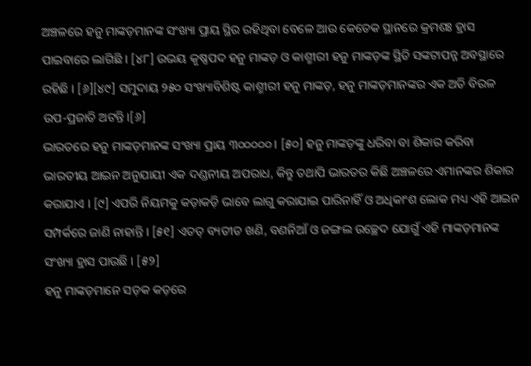ଅଞ୍ଚଳରେ ହନୁ ମାଙ୍କଡ଼ମାନଙ୍କ ସଂଖ୍ୟା ପ୍ରାୟ ସ୍ଥିର ରହିଥିବା ବେଳେ ଆଉ କେତେକ ସ୍ଥାନରେ କ୍ରମଶଃ ହ୍ରାସ ପାଇବାରେ ଲାଗିଛି । [୪୮] ଉଭୟ କୃଷ୍ଣପଦ ହନୁ ମାଙ୍କଡ଼ ଓ କାଶ୍ମୀରୀ ହନୁ ମାଙ୍କଡ଼ଙ୍କ ସ୍ଥିତି ସଙ୍କଟାପନ୍ନ ଅବସ୍ଥାରେ ରହିଛି । [୬][୪୯] ସମୁଦାୟ ୨୫୦ ସଂଖ୍ୟାବିଶିଷ୍ଟ କାଶ୍ମୀରୀ ହନୁ ମାଙ୍କଡ଼, ହନୁ ମାଙ୍କଡ଼ମାନଙ୍କର ଏକ ଅତି ବିରଳ ଉପ-ପ୍ରଜାତି ଅଟନ୍ତି ।[୬]
ଭାରତରେ ହନୁ ମାଙ୍କଡ଼ମାନଙ୍କ ସଂଖ୍ୟା ପ୍ରାୟ ୩୦୦୦୦୦ । [୫୦] ହନୁ ମାଙ୍କଡ଼ଙ୍କୁ ଧରିବା ବା ଶିକାର କରିବା ଭାରତୀୟ ଆଇନ ଅନୁଯାୟୀ ଏକ ଦଣ୍ଡନୀୟ ଅପରାଧ, କିନ୍ତୁ ତଥାପି ଭାରତର କିଛି ଅଞ୍ଚଳରେ ଏମାନଙ୍କର ଶିକାର କରାଯାଏ । [୯] ଏପରି ନିୟମକୁ କଡ଼ାକଡ଼ି ଭାବେ ଲାଗୁ କରାଯାଇ ପାରିନାହିଁ ଓ ଅଧିକାଂଶ ଲୋକ ମଧ୍ୟ ଏହି ଆଇନ ସମ୍ପର୍କରେ ଜାଣି ନାହାନ୍ତି । [୫୧] ଏତତ୍ ବ୍ୟତୀତ ଖଣି, ବଣନିଆଁ ଓ ଜଙ୍ଗଲ ଉଚ୍ଛେଦ ଯୋଗୁଁ ଏହି ମାଙ୍କଡ଼ମାନଙ୍କ ସଂଖ୍ୟା ହ୍ରାସ ପାଉଛି । [୫୨]
ହନୁ ମାଙ୍କଡ଼ମାନେ ସଡ଼କ କଡ଼ରେ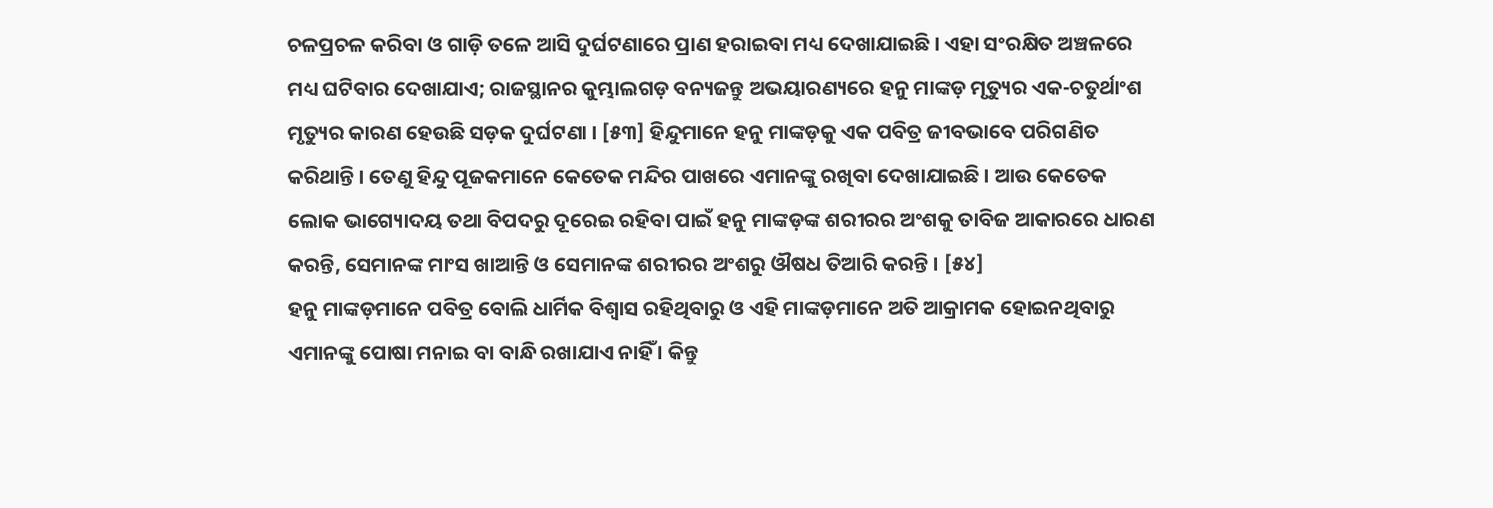ଚଳପ୍ରଚଳ କରିବା ଓ ଗାଡ଼ି ତଳେ ଆସି ଦୁର୍ଘଟଣାରେ ପ୍ରାଣ ହରାଇବା ମଧ୍ୟ ଦେଖାଯାଇଛି । ଏହା ସଂରକ୍ଷିତ ଅଞ୍ଚଳରେ ମଧ୍ୟ ଘଟିବାର ଦେଖାଯାଏ; ରାଜସ୍ଥାନର କୁମ୍ଭାଲଗଡ଼ ବନ୍ୟଜନ୍ତୁ ଅଭୟାରଣ୍ୟରେ ହନୁ ମାଙ୍କଡ଼ ମୃତ୍ୟୁର ଏକ-ଚତୁର୍ଥାଂଶ ମୃତ୍ୟୁର କାରଣ ହେଉଛି ସଡ଼କ ଦୁର୍ଘଟଣା । [୫୩] ହିନ୍ଦୁମାନେ ହନୁ ମାଙ୍କଡ଼କୁ ଏକ ପବିତ୍ର ଜୀବଭାବେ ପରିଗଣିତ କରିଥାନ୍ତି । ତେଣୁ ହିନ୍ଦୁ ପୂଜକମାନେ କେତେକ ମନ୍ଦିର ପାଖରେ ଏମାନଙ୍କୁ ରଖିବା ଦେଖାଯାଇଛି । ଆଉ କେତେକ ଲୋକ ଭାଗ୍ୟୋଦୟ ତଥା ବିପଦରୁ ଦୂରେଇ ରହିବା ପାଇଁ ହନୁ ମାଙ୍କଡ଼ଙ୍କ ଶରୀରର ଅଂଶକୁ ତାବିଜ ଆକାରରେ ଧାରଣ କରନ୍ତି, ସେମାନଙ୍କ ମାଂସ ଖାଆନ୍ତି ଓ ସେମାନଙ୍କ ଶରୀରର ଅଂଶରୁ ଔଷଧ ତିଆରି କରନ୍ତି । [୫୪]
ହନୁ ମାଙ୍କଡ଼ମାନେ ପବିତ୍ର ବୋଲି ଧାର୍ମିକ ବିଶ୍ୱାସ ରହିଥିବାରୁ ଓ ଏହି ମାଙ୍କଡ଼ମାନେ ଅତି ଆକ୍ରାମକ ହୋଇନଥିବାରୁ ଏମାନଙ୍କୁ ପୋଷା ମନାଇ ବା ବାନ୍ଧି ରଖାଯାଏ ନାହିଁ । କିନ୍ତୁ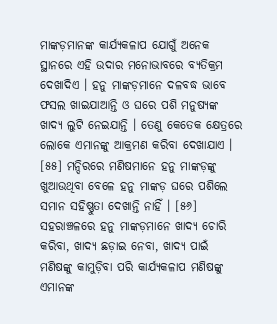ମାଙ୍କଡ଼ମାନଙ୍କ କାର୍ଯ୍ୟକଳାପ ଯୋଗୁଁ ଅନେକ ସ୍ଥାନରେ ଏହି ଉଦାର ମନୋଭାବରେ ବ୍ୟତିକ୍ରମ ଦେଖାଦିଏ । ହନୁ ମାଙ୍କଡ଼ମାନେ ଦଳବଦ୍ଧ ଭାବେ ଫସଲ ଖାଇଯାଆନ୍ତି ଓ ଘରେ ପଶି ମନୁଷ୍ୟଙ୍କ ଖାଦ୍ୟ ଲୁଟି ନେଇଯାନ୍ତି । ତେଣୁ କେତେକ କ୍ଷେତ୍ରରେ ଲୋକେ ଏମାନଙ୍କୁ ଆକ୍ରମଣ କରିବା ଦେଖାଯାଏ । [୫୫] ମନ୍ଦିରରେ ମଣିଷମାନେ ହନୁ ମାଙ୍କଡ଼ଙ୍କୁ ଖୁଆଉଥିବା ବେଳେ ହନୁ ମାଙ୍କଡ଼ ଘରେ ପଶିଲେ ସମାନ ସହିଷ୍ଣୁତା ଦେଖାନ୍ତି ନାହିଁ । [୫୬] ସହରାଞ୍ଚଳରେ ହନୁ ମାଙ୍କଡ଼ମାନେ ଖାଦ୍ୟ ଚୋରି କରିବା, ଖାଦ୍ୟ ଛଡ଼ାଇ ନେବା, ଖାଦ୍ୟ ପାଇଁ ମଣିଷଙ୍କୁ କାମୁଡ଼ିବା ପରି କାର୍ଯ୍ୟକଳାପ ମଣିଷଙ୍କୁ ଏମାନଙ୍କ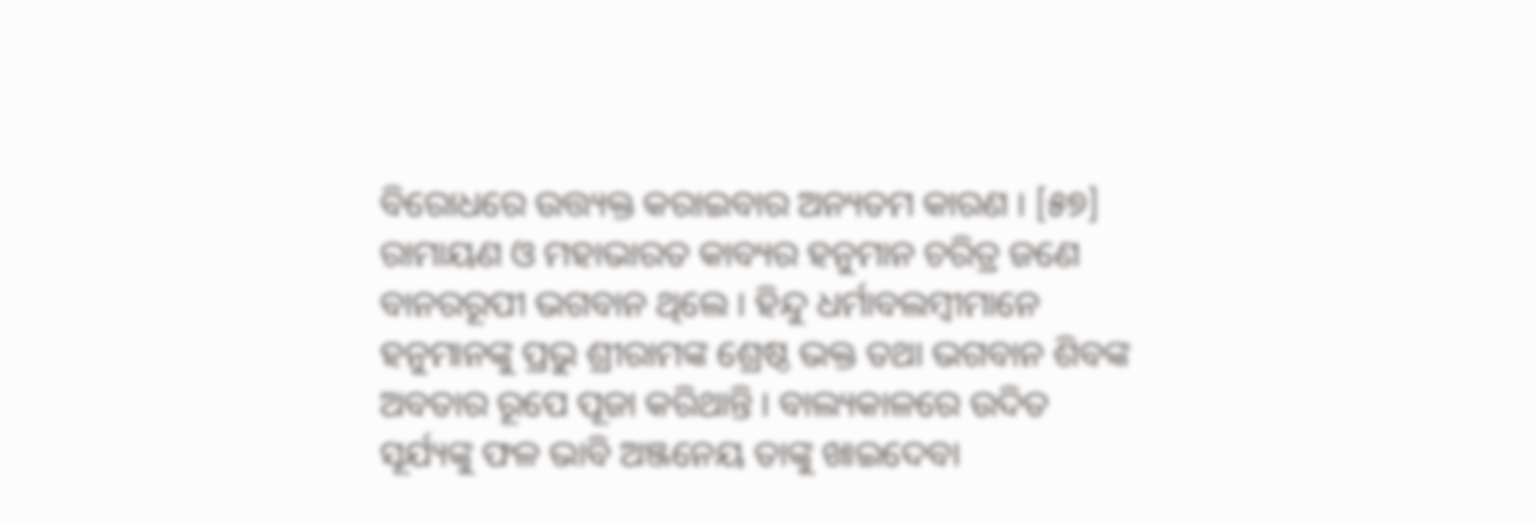ବିରୋଧରେ ଉତ୍ତ୍ୟକ୍ତ କରାଇବାର ଅନ୍ୟତମ କାରଣ । [୫୭]
ରାମାୟଣ ଓ ମହାଭାରତ କାବ୍ୟର ହନୁମାନ ଚରିତ୍ର ଜଣେ ବାନରରୂପୀ ଭଗବାନ ଥିଲେ । ହିନ୍ଦୁ ଧର୍ମାବଲମ୍ବୀମାନେ ହନୁମାନଙ୍କୁ ପ୍ରଭୁ ଶ୍ରୀରାମଙ୍କ ଶ୍ରେଷ୍ଠ ଭକ୍ତ ତଥା ଭଗବାନ ଶିବଙ୍କ ଅବତାର ରୂପେ ପୂଜା କରିଥାନ୍ତି । ବାଲ୍ୟକାଳରେ ଉଦିତ ସୂର୍ଯ୍ୟଙ୍କୁ ଫଳ ଭାବି ଅଞ୍ଜନେୟ ତାଙ୍କୁ ଖାଇଦେବା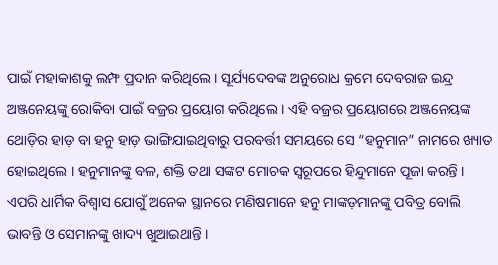ପାଇଁ ମହାକାଶକୁ ଲମ୍ଫ ପ୍ରଦାନ କରିଥିଲେ । ସୂର୍ଯ୍ୟଦେବଙ୍କ ଅନୁରୋଧ କ୍ରମେ ଦେବରାଜ ଇନ୍ଦ୍ର ଅଞ୍ଜନେୟଙ୍କୁ ରୋକିବା ପାଇଁ ବଜ୍ରର ପ୍ରୟୋଗ କରିଥିଲେ । ଏହି ବଜ୍ରର ପ୍ରୟୋଗରେ ଅଞ୍ଜନେୟଙ୍କ ଥୋଡ଼ିର ହାଡ଼ ବା ହନୁ ହାଡ଼ ଭାଙ୍ଗିଯାଇଥିବାରୁ ପରବର୍ତ୍ତୀ ସମୟରେ ସେ “ହନୁମାନ” ନାମରେ ଖ୍ୟାତ ହୋଇଥିଲେ । ହନୁମାନଙ୍କୁ ବଳ, ଶକ୍ତି ତଥା ସଙ୍କଟ ମୋଚକ ସ୍ୱରୂପରେ ହିନ୍ଦୁମାନେ ପୂଜା କରନ୍ତି । ଏପରି ଧାର୍ମିକ ବିଶ୍ୱାସ ଯୋଗୁଁ ଅନେକ ସ୍ଥାନରେ ମଣିଷମାନେ ହନୁ ମାଙ୍କଡ଼ମାନଙ୍କୁ ପବିତ୍ର ବୋଲି ଭାବନ୍ତି ଓ ସେମାନଙ୍କୁ ଖାଦ୍ୟ ଖୁଆଇଥାନ୍ତି ।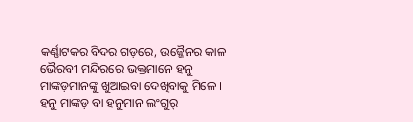କର୍ଣ୍ଣାଟକର ବିଦର ଗଡ଼ରେ, ଉଜ୍ଜୈନର କାଳ ଭୈରବୀ ମନ୍ଦିରରେ ଭକ୍ତମାନେ ହନୁ ମାଙ୍କଡ଼ମାନଙ୍କୁ ଖୁଆଇବା ଦେଖିବାକୁ ମିଳେ ।
ହନୁ ମାଙ୍କଡ଼ ବା ହନୁମାନ ଲଂଗୁର୍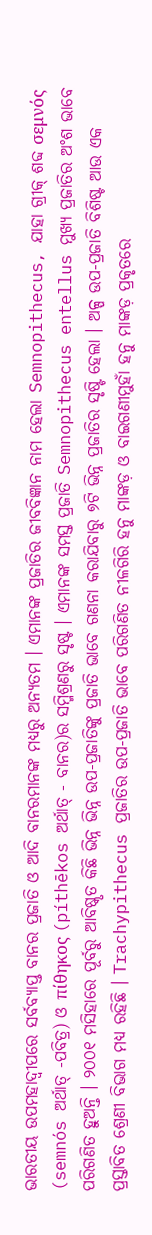ଭାରତୀୟ ଉପମହାଦ୍ୱୀପରେ ସର୍ବବ୍ୟାପ୍ତ ବାନର ପ୍ରଜାତି ଓ ଆଦି ବାନରମାନଙ୍କ ମଧ୍ୟରୁ ଅନ୍ୟତମ । ଏମାନଙ୍କ ପ୍ରଜାତିର ଜୀବବିଜ୍ଞାନ ନାମ ହେଲା Semnopithecus, ଯାହା ଗ୍ରୀକ୍ ଶବ୍ଦ σεμνός (semnós ଅର୍ଥାତ୍ -ପବିତ୍ର) ଓ πίθηκος (píthēkos ଅର୍ଥାତ୍ - ବାନର)ର ସମ୍ମିଶ୍ରଣରୁ ସୃଷ୍ଟ । ଏମାନଙ୍କ ସମସ୍ତ ପ୍ରଜାତି Semnopithecus entellus ମୁଖ୍ୟ ପ୍ରଜାତିର ଅଂଶ ଭାବେ ପରିଗଣିତ ହୁଅନ୍ତି । ୨୦୦୧ ମସିହାରେ ପୂର୍ବରୁ ଆବିଷ୍କୃତ କିଛି ଭିନ୍ନ ଭିନ୍ନ ଉପ-ପ୍ରଜାତିଙ୍କୁ ପ୍ରଜାତି ଭାବେ ଗଣନା କରାଯିବାରୁ ୭ଟି ଭିନ୍ନ ପ୍ରଜାତିର ସୃଷ୍ଟି ହେଲା । ଅଳ୍ପ ଉପ-ପ୍ରଜାତି ବିଶିଷ୍ଟ ଆଉ ଏକ ପ୍ରସ୍ତାବିତ ଶ୍ରେଣୀ ବିଭାଗ ମଧ୍ୟ ରହିଛି । Trachypithecus ପ୍ରଜାତିର ଉପ-ପ୍ରଜାତି ଭାବେ ପରିଗଣିତ ନୀଳଗିରି ହନୁ ମାଙ୍କଡ଼ ଓ ବାଇଗଣୀମୁହାଁ ହନୁ ମାଙ୍କଡ଼ ପ୍ରକୃତରେ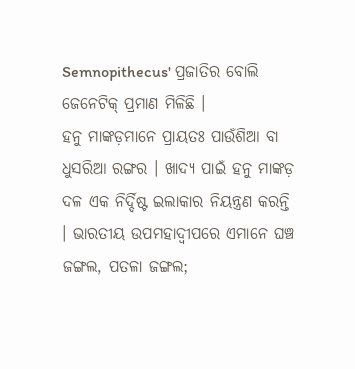Semnopithecus' ପ୍ରଜାତିର ବୋଲି ଜେନେଟିକ୍ ପ୍ରମାଣ ମିଳିଛି ।
ହନୁ ମାଙ୍କଡ଼ମାନେ ପ୍ରାୟତଃ ପାଉଁଶିଆ ବା ଧୁସରିଆ ରଙ୍ଗର । ଖାଦ୍ୟ ପାଇଁ ହନୁ ମାଙ୍କଡ଼ ଦଳ ଏକ ନିର୍ଦ୍ଦିଷ୍ଟ ଇଲାକାର ନିୟନ୍ତ୍ରଣ କରନ୍ତି । ଭାରତୀୟ ଉପମହାଦ୍ୱୀପରେ ଏମାନେ ଘଞ୍ଚ ଜଙ୍ଗଲ, ପତଳା ଜଙ୍ଗଲ;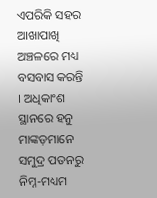ଏପରିକି ସହର ଆଖାପାଖି ଅଞ୍ଚଳରେ ମଧ୍ୟ ବସବାସ କରନ୍ତି । ଅଧିକାଂଶ ସ୍ଥାନରେ ହନୁ ମାଙ୍କଡ଼ମାନେ ସମୁଦ୍ର ପତନରୁ ନିମ୍ନ-ମଧ୍ୟମ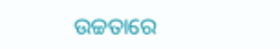ଉଚ୍ଚତାରେ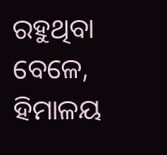ରହୁଥିବା ବେଳେ, ହିମାଳୟ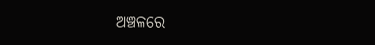ଅଞ୍ଚଳରେ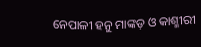ନେପାଳୀ ହନୁ ମାଙ୍କଡ଼ ଓ କାଶ୍ମୀରୀ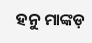ହନୁ ମାଙ୍କଡ଼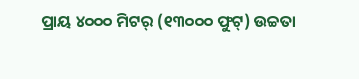ପ୍ରାୟ ୪୦୦୦ ମିଟର୍ (୧୩୦୦୦ ଫୁଟ୍) ଉଚ୍ଚତା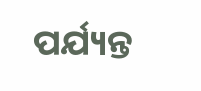ପର୍ଯ୍ୟନ୍ତ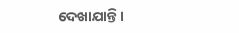ଦେଖାଯାନ୍ତି ।